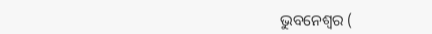ଭୁବନେଶ୍ବର (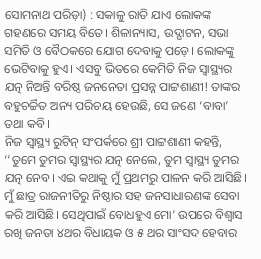ସୋମନାଥ ପରିଡ଼ା) : ସକାଳୁ ରାତି ଯାଏ ଲୋକଙ୍କ ଗହଣରେ ସମୟ ବିତେ। ଶିଳାନ୍ୟାସ, ଉଦ୍ଘାଟନ, ସଭା ସମିତି ଓ ବୈଠକରେ ଯୋଗ ଦେବାକୁ ପଡ଼େ। ଲୋକଙ୍କୁ ଭେଟିବାକୁ ହୁଏ। ଏସବୁ ଭିତରେ କେମିତି ନିଜ ସ୍ବାସ୍ଥ୍ୟର ଯତ୍ନ ନିଅନ୍ତି ବରିଷ୍ଠ ଜନନେତା ପ୍ରସନ୍ନ ପାଟ୍ଟଶାଣୀ! ତାଙ୍କର ବହୁଚର୍ଚ୍ଚିତ ଅନ୍ୟ ପରିଚୟ ହେଉଛି, ସେ ଜଣେ ‘ବାବା’ ତଥା କବି।
ନିଜ ସ୍ବାସ୍ଥ୍ୟ ରୁଟିନ୍ ସଂପର୍କରେ ଶ୍ରୀ ପାଟ୍ଟଶାଣୀ କହନ୍ତି, ‘‘ତୁମେ ତୁମର ସ୍ବାସ୍ଥ୍ୟର ଯତ୍ନ ନେଲେ, ତୁମ ସ୍ବାସ୍ଥ୍ୟ ତୁମର ଯତ୍ନ ନେବ। ଏଇ କଥାକୁ ମୁଁ ପ୍ରଥମରୁ ପାଳନ କରି ଆସିଛି। ମୁଁ ଛାତ୍ର ରାଜନୀତିରୁ ନିଷ୍ଠାର ସହ ଜନସାଧାରଣଙ୍କ ସେବା କରି ଆସିଛି। ସେଥିପାଇଁ ବୋଧହୁଏ ମୋ’ ଉପରେ ବିଶ୍ବାସ ରଖି ଜନତା ୪ଥର ବିଧାୟକ ଓ ୫ ଥର ସାଂସଦ ହେବାର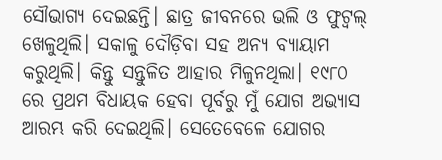ସୌଭାଗ୍ୟ ଦେଇଛନ୍ତି। ଛାତ୍ର ଜୀବନରେ ଭଲି ଓ ଫୁଟ୍ବଲ୍ ଖେଳୁଥିଲି। ସକାଳୁ ଦୌଡ଼ିବା ସହ ଅନ୍ୟ ବ୍ୟାୟାମ କରୁଥିଲି। କିନ୍ତୁ ସନ୍ତୁଳିତ ଆହାର ମିଳୁନଥିଲା। ୧୯୮୦ ରେ ପ୍ରଥମ ବିଧାୟକ ହେବା ପୂର୍ବରୁ ମୁଁ ଯୋଗ ଅଭ୍ୟାସ ଆରମ୍ଭ କରି ଦେଇଥିଲି। ସେତେବେଳେ ଯୋଗର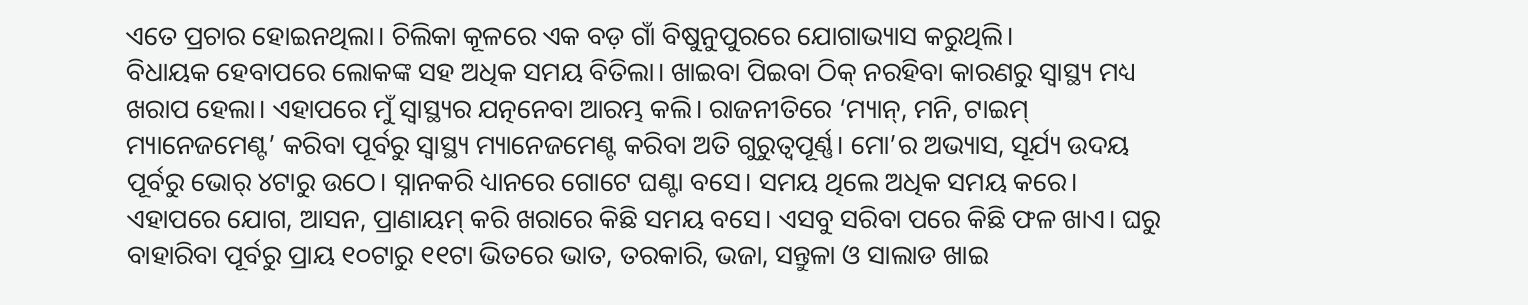ଏତେ ପ୍ରଚାର ହୋଇନଥିଲା। ଚିଲିକା କୂଳରେ ଏକ ବଡ଼ ଗାଁ ବିଷୁନୁପୁରରେ ଯୋଗାଭ୍ୟାସ କରୁଥିଲି।
ବିଧାୟକ ହେବାପରେ ଲୋକଙ୍କ ସହ ଅଧିକ ସମୟ ବିତିଲା। ଖାଇବା ପିଇବା ଠିକ୍ ନରହିବା କାରଣରୁ ସ୍ବାସ୍ଥ୍ୟ ମଧ୍ୟ ଖରାପ ହେଲା। ଏହାପରେ ମୁଁ ସ୍ବାସ୍ଥ୍ୟର ଯତ୍ନନେବା ଆରମ୍ଭ କଲି। ରାଜନୀତିରେ ‘ମ୍ୟାନ୍, ମନି, ଟାଇମ୍ ମ୍ୟାନେଜମେଣ୍ଟ’ କରିବା ପୂର୍ବରୁ ସ୍ବାସ୍ଥ୍ୟ ମ୍ୟାନେଜମେଣ୍ଟ କରିବା ଅତି ଗୁରୁତ୍ବପୂର୍ଣ୍ଣ। ମୋ’ର ଅଭ୍ୟାସ, ସୂର୍ଯ୍ୟ ଉଦୟ ପୂର୍ବରୁ ଭୋର୍ ୪ଟାରୁ ଉଠେ। ସ୍ନାନକରି ଧ୍ୟାନରେ ଗୋଟେ ଘଣ୍ଟା ବସେ। ସମୟ ଥିଲେ ଅଧିକ ସମୟ କରେ। ଏହାପରେ ଯୋଗ, ଆସନ, ପ୍ରାଣାୟମ୍ କରି ଖରାରେ କିଛି ସମୟ ବସେ। ଏସବୁ ସରିବା ପରେ କିଛି ଫଳ ଖାଏ। ଘରୁ ବାହାରିବା ପୂର୍ବରୁ ପ୍ରାୟ ୧୦ଟାରୁ ୧୧ଟା ଭିତରେ ଭାତ, ତରକାରି, ଭଜା, ସନ୍ତୁଳା ଓ ସାଲାଡ ଖାଇ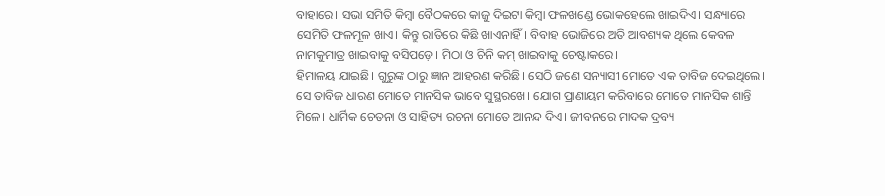ବାହାରେ। ସଭା ସମିତି କିମ୍ବା ବୈଠକରେ କାଜୁ ଦିଇଟା କିମ୍ବା ଫଳଖଣ୍ଡେ ଭୋକହେଲେ ଖାଇଦିଏ। ସନ୍ଧ୍ୟାରେ ସେମିତି ଫଳମୂଳ ଖାଏ। କିନ୍ତୁ ରାତିରେ କିଛି ଖାଏନାହିଁ। ବିବାହ ଭୋଜିରେ ଅତି ଆବଶ୍ୟକ ଥିଲେ କେବଳ ନାମକୁମାତ୍ର ଖାଇବାକୁ ବସିପଡ଼େ। ମିଠା ଓ ଚିନି କମ୍ ଖାଇବାକୁ ଚେଷ୍ଟାକରେ।
ହିମାଳୟ ଯାଇଛି। ଗୁରୁଙ୍କ ଠାରୁ ଜ୍ଞାନ ଆହରଣ କରିଛି। ସେଠି ଜଣେ ସନ୍ୟାସୀ ମୋତେ ଏକ ତାବିଜ ଦେଇଥିଲେ। ସେ ତାବିଜ ଧାରଣ ମୋତେ ମାନସିକ ଭାବେ ସୁସ୍ଥରଖେ। ଯୋଗ ପ୍ରାଣାୟମ କରିବାରେ ମୋତେ ମାନସିକ ଶାନ୍ତି ମିଳେ। ଧାର୍ମିକ ଚେତନା ଓ ସାହିତ୍ୟ ରଚନା ମୋତେ ଆନନ୍ଦ ଦିଏ। ଜୀବନରେ ମାଦକ ଦ୍ରବ୍ୟ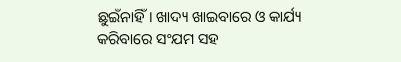ଛୁଇଁନାହିଁ। ଖାଦ୍ୟ ଖାଇବାରେ ଓ କାର୍ଯ୍ୟ କରିବାରେ ସଂଯମ ସହ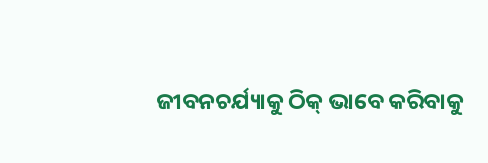ଜୀବନଚର୍ଯ୍ୟାକୁ ଠିକ୍ ଭାବେ କରିବାକୁ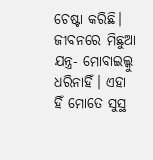ଚେଷ୍ଟା କରିଛି। ଜୀବନରେ ମିଛୁଆ ଯନ୍ତ୍ର- ମୋବାଇଲ୍କୁ ଧରିନାହିଁ। ଏହା ହିଁ ମୋତେ ସୁସ୍ଥ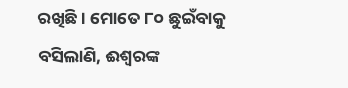ରଖିଛି। ମୋତେ ୮୦ ଛୁଇଁବାକୁ ବସିଲାଣି, ଈଶ୍ବରଙ୍କ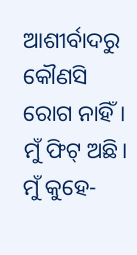ଆଶୀର୍ବାଦରୁ କୌଣସି ରୋଗ ନାହିଁ। ମୁଁ ଫିଟ୍ ଅଛି।
ମୁଁ କୁହେ-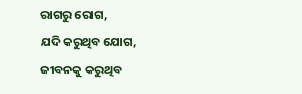ରାଗରୁ ରୋଗ,
ଯଦି କରୁଥିବ ଯୋଗ,
ଜୀବନକୁ କରୁଥିବ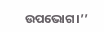ଉପଭୋଗ।’’